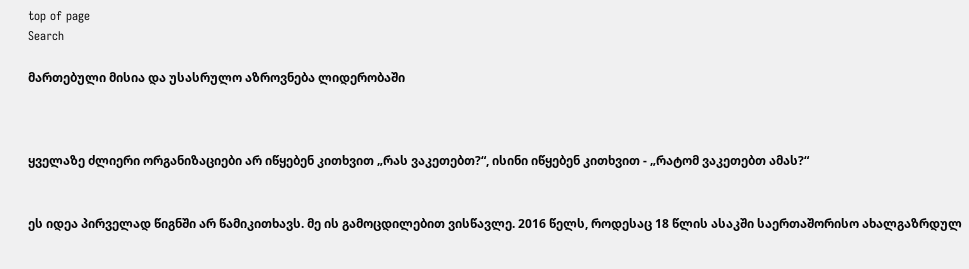top of page
Search

მართებული მისია და უსასრულო აზროვნება ლიდერობაში



ყველაზე ძლიერი ორგანიზაციები არ იწყებენ კითხვით „რას ვაკეთებთ?“, ისინი იწყებენ კითხვით - „რატომ ვაკეთებთ ამას?“


ეს იდეა პირველად წიგნში არ წამიკითხავს. მე ის გამოცდილებით ვისწავლე. 2016 წელს, როდესაც 18 წლის ასაკში საერთაშორისო ახალგაზრდულ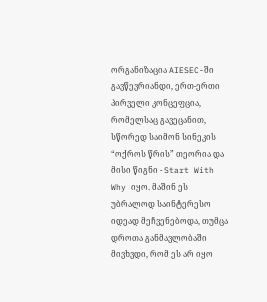ორგანიზაცია AIESEC-ში გავწევრიანდი, ერთ-ერთი პირველი კონცეფცია, რომელსაც გავეცანით, სწორედ საიმონ სინეკის “ოქროს წრის” თეორია და მისი წიგნი - Start With Why იყო. მაშინ ეს უბრალოდ საინტერესო იდეად მეჩვენებოდა, თუმცა დროთა განმავლობაში მივხვდი, რომ ეს არ იყო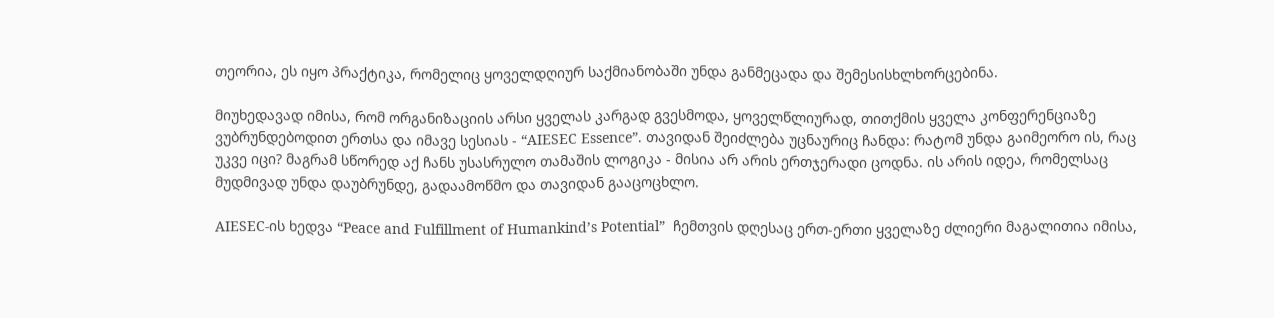თეორია, ეს იყო პრაქტიკა, რომელიც ყოველდღიურ საქმიანობაში უნდა განმეცადა და შემესისხლხორცებინა.

მიუხედავად იმისა, რომ ორგანიზაციის არსი ყველას კარგად გვესმოდა, ყოველწლიურად, თითქმის ყველა კონფერენციაზე ვუბრუნდებოდით ერთსა და იმავე სესიას - “AIESEC Essence”. თავიდან შეიძლება უცნაურიც ჩანდა: რატომ უნდა გაიმეორო ის, რაც უკვე იცი? მაგრამ სწორედ აქ ჩანს უსასრულო თამაშის ლოგიკა - მისია არ არის ერთჯერადი ცოდნა. ის არის იდეა, რომელსაც მუდმივად უნდა დაუბრუნდე, გადაამოწმო და თავიდან გააცოცხლო.

AIESEC-ის ხედვა “Peace and Fulfillment of Humankind’s Potential”  ჩემთვის დღესაც ერთ-ერთი ყველაზე ძლიერი მაგალითია იმისა,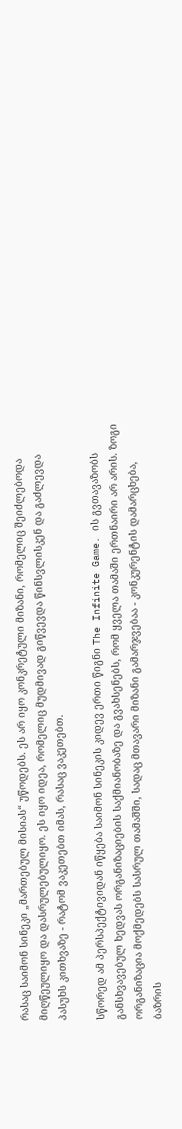რასაც საიმონ სინეკი „მართებულ მისიას“ უწოდებს. ეს არ იყო კონკრეტული მიზანი, რომელიც შეიძლებოდა მიღწეულიყო და დასრულებულიყო. ეს იყო იდეა, რომელიც მუდმივად გიწვევდა წინსვლისკენ და გაძლევდა პასუხს კითხვაზე - რატომ ვაკეთებთ იმას, რასაც ვაკეთებთ.

სწორედ ამ პერსპექტივიდან იწყება საიმონ სინეკის კიდევ ერთი წიგნი The Infinite Game. ის გვთავაზობს განსხვავებულ ხედვას ორგანიზაციების საქმიანობაზე და გვახსენებს, რომ ყველა თამაში ერთნაირი არ არის. ზოგი ორგანიზაცია მოქმედებს სასრულ თამაშში, სადაც მთავარი მიზანი გამარჯვებაა - კონკურენტის დამარცხება, ბაზრის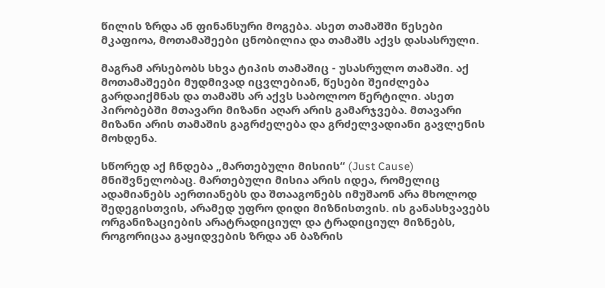წილის ზრდა ან ფინანსური მოგება. ასეთ თამაშში წესები მკაფიოა, მოთამაშეები ცნობილია და თამაშს აქვს დასასრული.

მაგრამ არსებობს სხვა ტიპის თამაშიც - უსასრულო თამაში. აქ მოთამაშეები მუდმივად იცვლებიან, წესები შეიძლება გარდაიქმნას და თამაშს არ აქვს საბოლოო წერტილი. ასეთ პირობებში მთავარი მიზანი აღარ არის გამარჯვება. მთავარი მიზანი არის თამაშის გაგრძელება და გრძელვადიანი გავლენის მოხდენა.

სწორედ აქ ჩნდება „მართებული მისიის“ (Just Cause) მნიშვნელობაც. მართებული მისია არის იდეა, რომელიც ადამიანებს აერთიანებს და შთააგონებს იმუშაონ არა მხოლოდ შედეგისთვის, არამედ უფრო დიდი მიზნისთვის. ის განასხვავებს ორგანიზაციების არატრადიციულ და ტრადიციულ მიზნებს, როგორიცაა გაყიდვების ზრდა ან ბაზრის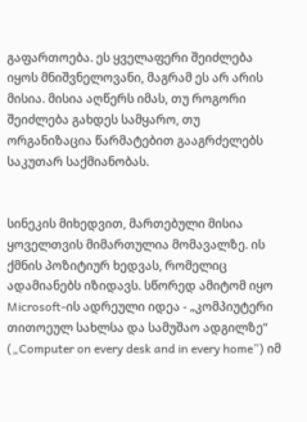გაფართოება. ეს ყველაფერი შეიძლება იყოს მნიშვნელოვანი, მაგრამ ეს არ არის მისია. მისია აღწერს იმას, თუ როგორი შეიძლება გახდეს სამყარო, თუ ორგანიზაცია წარმატებით გააგრძელებს საკუთარ საქმიანობას.


სინეკის მიხედვით, მართებული მისია ყოველთვის მიმართულია მომავალზე. ის ქმნის პოზიტიურ ხედვას, რომელიც ადამიანებს იზიდავს. სწორედ ამიტომ იყო Microsoft-ის ადრეული იდეა - „კომპიუტერი თითოეულ სახლსა და სამუშაო ადგილზე“ („Computer on every desk and in every home”) იმ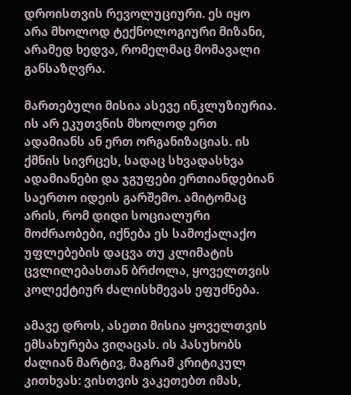დროისთვის რევოლუციური. ეს იყო არა მხოლოდ ტექნოლოგიური მიზანი, არამედ ხედვა, რომელმაც მომავალი განსაზღვრა.

მართებული მისია ასევე ინკლუზიურია. ის არ ეკუთვნის მხოლოდ ერთ ადამიანს ან ერთ ორგანიზაციას. ის ქმნის სივრცეს, სადაც სხვადასხვა ადამიანები და ჯგუფები ერთიანდებიან საერთო იდეის გარშემო. ამიტომაც არის, რომ დიდი სოციალური მოძრაობები, იქნება ეს სამოქალაქო უფლებების დაცვა თუ კლიმატის ცვლილებასთან ბრძოლა, ყოველთვის კოლექტიურ ძალისხმევას ეფუძნება.

ამავე დროს, ასეთი მისია ყოველთვის ემსახურება ვიღაცას. ის პასუხობს ძალიან მარტივ, მაგრამ კრიტიკულ კითხვას: ვისთვის ვაკეთებთ იმას,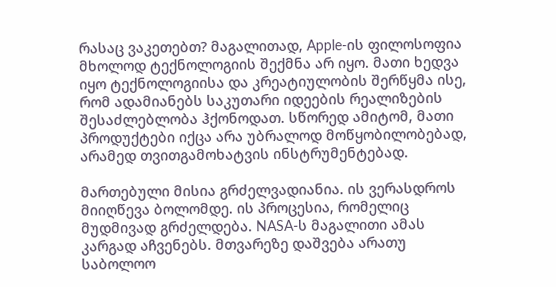რასაც ვაკეთებთ? მაგალითად, Apple-ის ფილოსოფია მხოლოდ ტექნოლოგიის შექმნა არ იყო. მათი ხედვა იყო ტექნოლოგიისა და კრეატიულობის შერწყმა ისე, რომ ადამიანებს საკუთარი იდეების რეალიზების შესაძლებლობა ჰქონოდათ. სწორედ ამიტომ, მათი პროდუქტები იქცა არა უბრალოდ მოწყობილობებად, არამედ თვითგამოხატვის ინსტრუმენტებად.

მართებული მისია გრძელვადიანია. ის ვერასდროს მიიღწევა ბოლომდე. ის პროცესია, რომელიც მუდმივად გრძელდება. NASA-ს მაგალითი ამას კარგად აჩვენებს. მთვარეზე დაშვება არათუ საბოლოო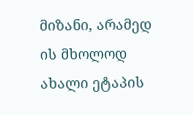მიზანი, არამედ ის მხოლოდ ახალი ეტაპის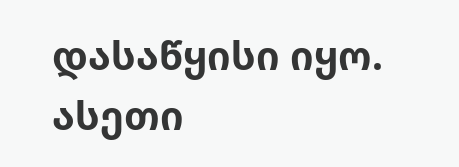დასაწყისი იყო. ასეთი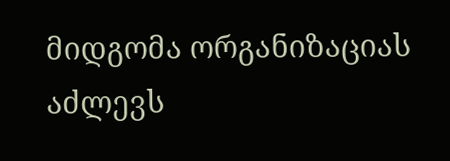მიდგომა ორგანიზაციას აძლევს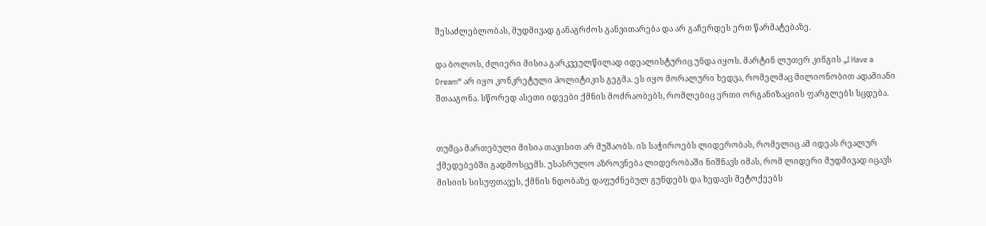შესაძლებლობას, მუდმივად განაგრძოს განვითარება და არ გაჩერდეს ერთ წარმატებაზე.

და ბოლოს, ძლიერი მისია გარკვეულწილად იდეალისტურიც უნდა იყოს. მარტინ ლუთერ კინგის „I Have a Dream“ არ იყო კონკრეტული პოლიტიკის გეგმა. ეს იყო მორალური ხედვა, რომელმაც მილიონობით ადამიანი შთააგონა. სწორედ ასეთი იდეები ქმნის მოძრაობებს, რომლებიც ერთი ორგანიზაციის ფარგლებს სცდება.


თუმცა მართებული მისია თავისით არ მუშაობს. ის საჭიროებს ლიდერობას, რომელიც ამ იდეას რეალურ ქმედებებში გადმოსცემს. უსასრულო აზროვნება ლიდერობაში ნიშნავს იმას, რომ ლიდერი მუდმივად იცავს მისიის სისუფთავეს, ქმნის ნდობაზე დაფუძნებულ გუნდებს და ხედავს მეტოქეებს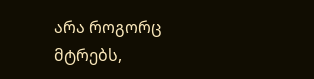არა როგორც მტრებს,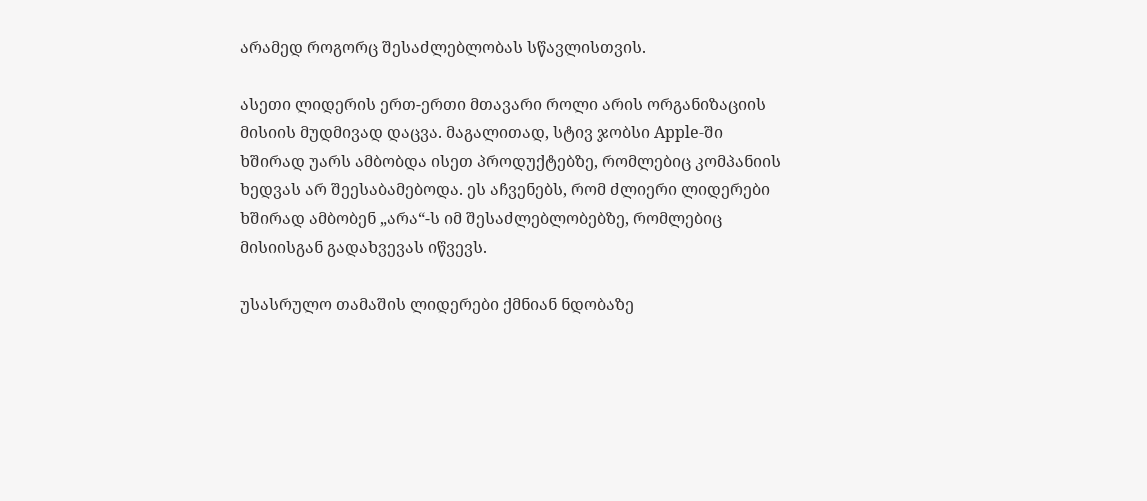არამედ როგორც შესაძლებლობას სწავლისთვის.

ასეთი ლიდერის ერთ-ერთი მთავარი როლი არის ორგანიზაციის მისიის მუდმივად დაცვა. მაგალითად, სტივ ჯობსი Apple-ში ხშირად უარს ამბობდა ისეთ პროდუქტებზე, რომლებიც კომპანიის ხედვას არ შეესაბამებოდა. ეს აჩვენებს, რომ ძლიერი ლიდერები ხშირად ამბობენ „არა“-ს იმ შესაძლებლობებზე, რომლებიც მისიისგან გადახვევას იწვევს.

უსასრულო თამაშის ლიდერები ქმნიან ნდობაზე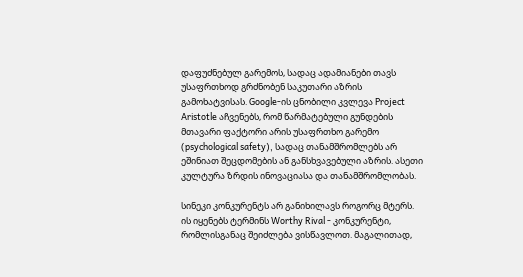დაფუძნებულ გარემოს, სადაც ადამიანები თავს უსაფრთხოდ გრძნობენ საკუთარი აზრის გამოხატვისას. Google-ის ცნობილი კვლევა Project Aristotle აჩვენებს, რომ წარმატებული გუნდების მთავარი ფაქტორი არის უსაფრთხო გარემო (psychological safety), სადაც თანამშრომლებს არ ეშინიათ შეცდომების ან განსხვავებული აზრის. ასეთი კულტურა ზრდის ინოვაციასა და თანამშრომლობას.

სინეკი კონკურენტს არ განიხილავს როგორც მტერს. ის იყენებს ტერმინს Worthy Rival - კონკურენტი, რომლისგანაც შეიძლება ვისწავლოთ. მაგალითად,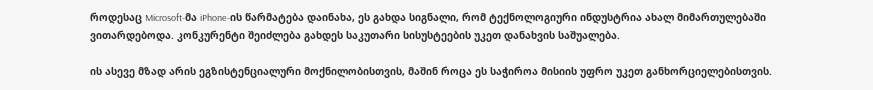როდესაც Microsoft-მა iPhone-ის წარმატება დაინახა, ეს გახდა სიგნალი, რომ ტექნოლოგიური ინდუსტრია ახალ მიმართულებაში ვითარდებოდა. კონკურენტი შეიძლება გახდეს საკუთარი სისუსტეების უკეთ დანახვის საშუალება.

ის ასევე მზად არის ეგზისტენციალური მოქნილობისთვის, მაშინ როცა ეს საჭიროა მისიის უფრო უკეთ განხორციელებისთვის.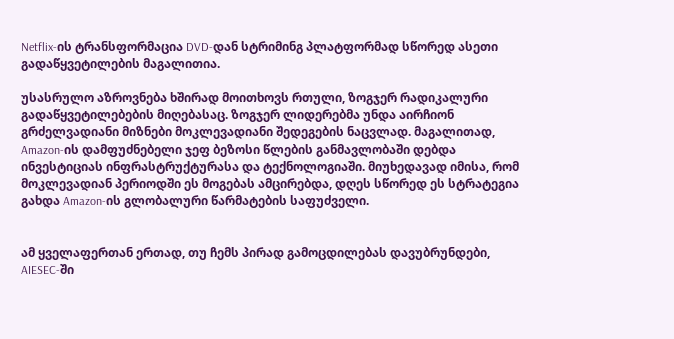Netflix-ის ტრანსფორმაცია DVD-დან სტრიმინგ პლატფორმად სწორედ ასეთი გადაწყვეტილების მაგალითია.

უსასრულო აზროვნება ხშირად მოითხოვს რთული, ზოგჯერ რადიკალური გადაწყვეტილებების მიღებასაც. ზოგჯერ ლიდერებმა უნდა აირჩიონ გრძელვადიანი მიზნები მოკლევადიანი შედეგების ნაცვლად. მაგალითად, Amazon-ის დამფუძნებელი ჯეფ ბეზოსი წლების განმავლობაში დებდა ინვესტიციას ინფრასტრუქტურასა და ტექნოლოგიაში. მიუხედავად იმისა, რომ მოკლევადიან პერიოდში ეს მოგებას ამცირებდა, დღეს სწორედ ეს სტრატეგია გახდა Amazon-ის გლობალური წარმატების საფუძველი.


ამ ყველაფერთან ერთად, თუ ჩემს პირად გამოცდილებას დავუბრუნდები, AIESEC-ში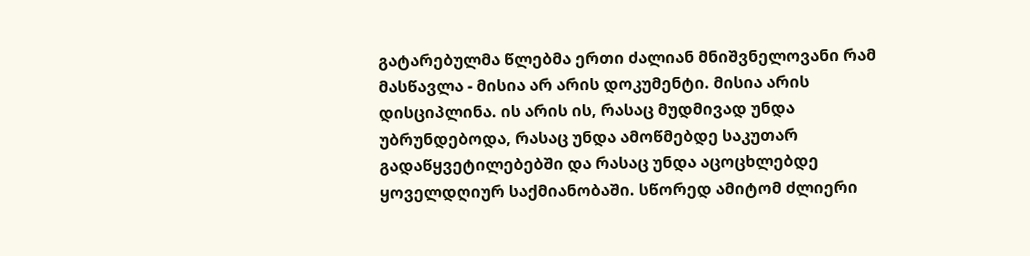გატარებულმა წლებმა ერთი ძალიან მნიშვნელოვანი რამ მასწავლა - მისია არ არის დოკუმენტი. მისია არის დისციპლინა. ის არის ის, რასაც მუდმივად უნდა უბრუნდებოდა, რასაც უნდა ამოწმებდე საკუთარ გადაწყვეტილებებში და რასაც უნდა აცოცხლებდე ყოველდღიურ საქმიანობაში. სწორედ ამიტომ ძლიერი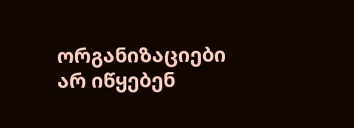ორგანიზაციები არ იწყებენ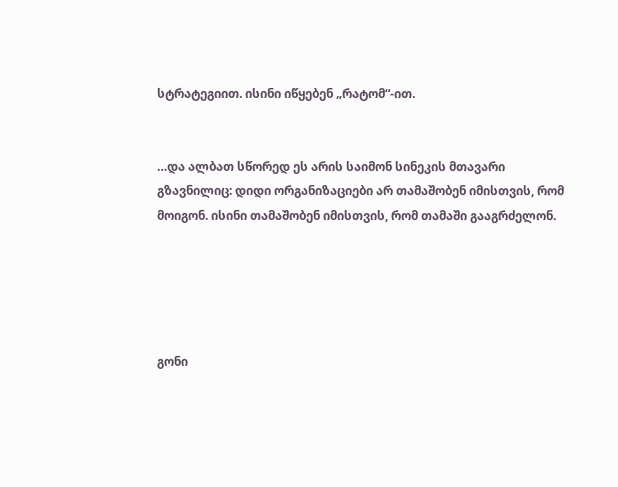სტრატეგიით. ისინი იწყებენ „რატომ“-ით.


…და ალბათ სწორედ ეს არის საიმონ სინეკის მთავარი გზავნილიც: დიდი ორგანიზაციები არ თამაშობენ იმისთვის, რომ მოიგონ. ისინი თამაშობენ იმისთვის, რომ თამაში გააგრძელონ.





გონი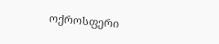ოქროსფერი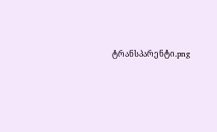ტრანსპარენტი.png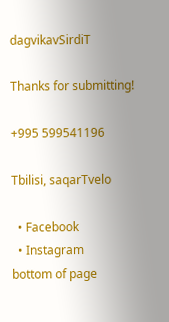dagvikavSirdiT

Thanks for submitting!

+995 599541196

Tbilisi, saqarTvelo

  • Facebook
  • Instagram
bottom of page